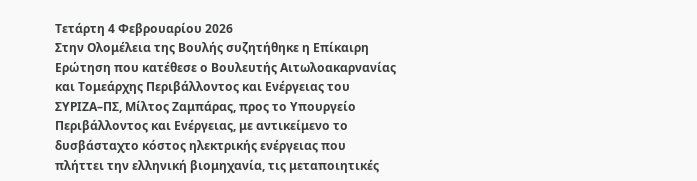Τετάρτη 4 Φεβρουαρίου 2026
Στην Ολομέλεια της Βουλής συζητήθηκε η Επίκαιρη Ερώτηση που κατέθεσε ο Βουλευτής Αιτωλοακαρνανίας και Τομεάρχης Περιβάλλοντος και Ενέργειας του ΣΥΡΙΖΑ–ΠΣ, Μίλτος Ζαμπάρας, προς το Υπουργείο Περιβάλλοντος και Ενέργειας, με αντικείμενο το δυσβάσταχτο κόστος ηλεκτρικής ενέργειας που πλήττει την ελληνική βιομηχανία, τις μεταποιητικές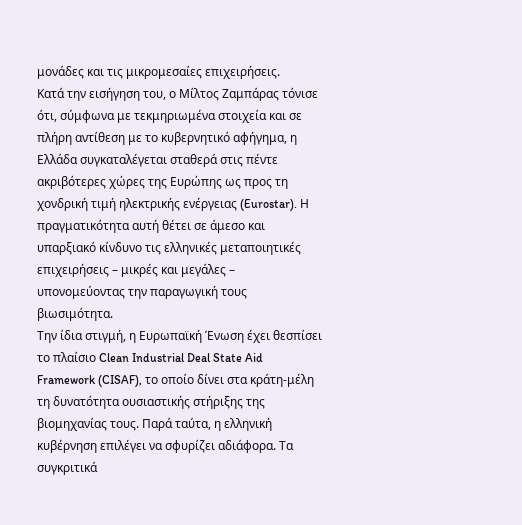μονάδες και τις μικρομεσαίες επιχειρήσεις.
Κατά την εισήγηση του, ο Μίλτος Ζαμπάρας τόνισε ότι, σύμφωνα με τεκμηριωμένα στοιχεία και σε πλήρη αντίθεση με το κυβερνητικό αφήγημα, η Ελλάδα συγκαταλέγεται σταθερά στις πέντε ακριβότερες χώρες της Ευρώπης ως προς τη χονδρική τιμή ηλεκτρικής ενέργειας (Eurostar). Η πραγματικότητα αυτή θέτει σε άμεσο και υπαρξιακό κίνδυνο τις ελληνικές μεταποιητικές επιχειρήσεις – μικρές και μεγάλες – υπονομεύοντας την παραγωγική τους βιωσιμότητα.
Την ίδια στιγμή, η Ευρωπαϊκή Ένωση έχει θεσπίσει το πλαίσιο Clean Industrial Deal State Aid Framework (CISAF), το οποίο δίνει στα κράτη-μέλη τη δυνατότητα ουσιαστικής στήριξης της βιομηχανίας τους. Παρά ταύτα, η ελληνική κυβέρνηση επιλέγει να σφυρίζει αδιάφορα. Τα συγκριτικά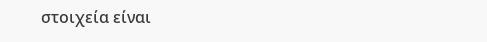στοιχεία είναι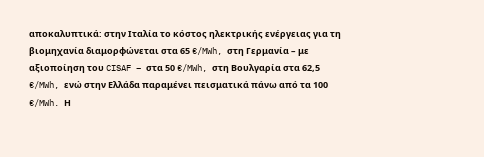αποκαλυπτικά: στην Ιταλία το κόστος ηλεκτρικής ενέργειας για τη βιομηχανία διαμορφώνεται στα 65 €/MWh, στη Γερμανία – με αξιοποίηση του CISAF – στα 50 €/MWh, στη Βουλγαρία στα 62,5 €/MWh, ενώ στην Ελλάδα παραμένει πεισματικά πάνω από τα 100 €/MWh. Η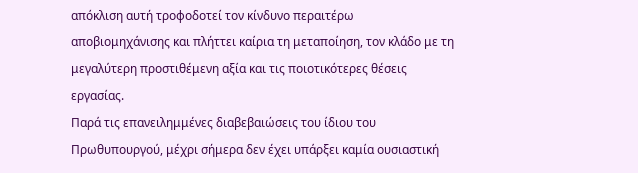απόκλιση αυτή τροφοδοτεί τον κίνδυνο περαιτέρω αποβιομηχάνισης και πλήττει καίρια τη μεταποίηση, τον κλάδο με τη μεγαλύτερη προστιθέμενη αξία και τις ποιοτικότερες θέσεις εργασίας.
Παρά τις επανειλημμένες διαβεβαιώσεις του ίδιου του Πρωθυπουργού, μέχρι σήμερα δεν έχει υπάρξει καμία ουσιαστική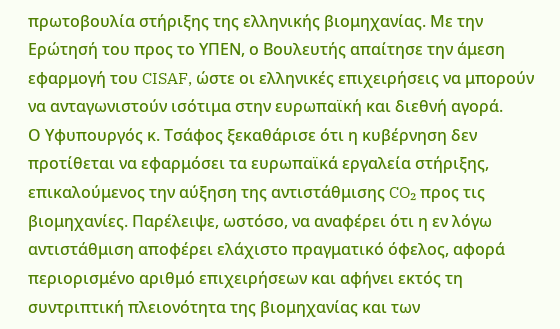πρωτοβουλία στήριξης της ελληνικής βιομηχανίας. Με την Ερώτησή του προς το ΥΠΕΝ, ο Βουλευτής απαίτησε την άμεση εφαρμογή του CISAF, ώστε οι ελληνικές επιχειρήσεις να μπορούν να ανταγωνιστούν ισότιμα στην ευρωπαϊκή και διεθνή αγορά.
Ο Υφυπουργός κ. Τσάφος ξεκαθάρισε ότι η κυβέρνηση δεν προτίθεται να εφαρμόσει τα ευρωπαϊκά εργαλεία στήριξης, επικαλούμενος την αύξηση της αντιστάθμισης CO₂ προς τις βιομηχανίες. Παρέλειψε, ωστόσο, να αναφέρει ότι η εν λόγω αντιστάθμιση αποφέρει ελάχιστο πραγματικό όφελος, αφορά περιορισμένο αριθμό επιχειρήσεων και αφήνει εκτός τη συντριπτική πλειονότητα της βιομηχανίας και των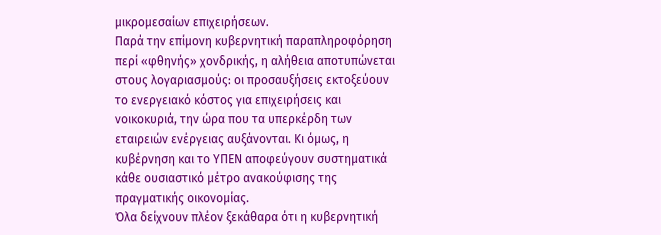μικρομεσαίων επιχειρήσεων.
Παρά την επίμονη κυβερνητική παραπληροφόρηση περί «φθηνής» χονδρικής, η αλήθεια αποτυπώνεται στους λογαριασμούς: οι προσαυξήσεις εκτοξεύουν το ενεργειακό κόστος για επιχειρήσεις και νοικοκυριά, την ώρα που τα υπερκέρδη των εταιρειών ενέργειας αυξάνονται. Κι όμως, η κυβέρνηση και το ΥΠΕΝ αποφεύγουν συστηματικά κάθε ουσιαστικό μέτρο ανακούφισης της πραγματικής οικονομίας.
Όλα δείχνουν πλέον ξεκάθαρα ότι η κυβερνητική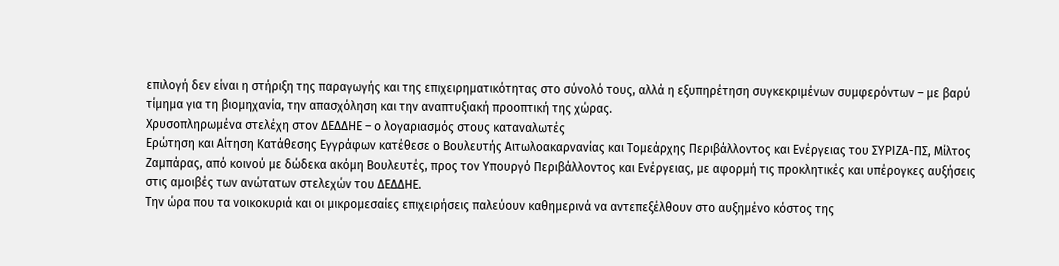επιλογή δεν είναι η στήριξη της παραγωγής και της επιχειρηματικότητας στο σύνολό τους, αλλά η εξυπηρέτηση συγκεκριμένων συμφερόντων – με βαρύ τίμημα για τη βιομηχανία, την απασχόληση και την αναπτυξιακή προοπτική της χώρας.
Χρυσοπληρωμένα στελέχη στον ΔΕΔΔΗΕ – ο λογαριασμός στους καταναλωτές
Ερώτηση και Αίτηση Κατάθεσης Εγγράφων κατέθεσε ο Βουλευτής Αιτωλοακαρνανίας και Τομεάρχης Περιβάλλοντος και Ενέργειας του ΣΥΡΙΖΑ-ΠΣ, Μίλτος Ζαμπάρας, από κοινού με δώδεκα ακόμη Βουλευτές, προς τον Υπουργό Περιβάλλοντος και Ενέργειας, με αφορμή τις προκλητικές και υπέρογκες αυξήσεις στις αμοιβές των ανώτατων στελεχών του ΔΕΔΔΗΕ.
Την ώρα που τα νοικοκυριά και οι μικρομεσαίες επιχειρήσεις παλεύουν καθημερινά να αντεπεξέλθουν στο αυξημένο κόστος της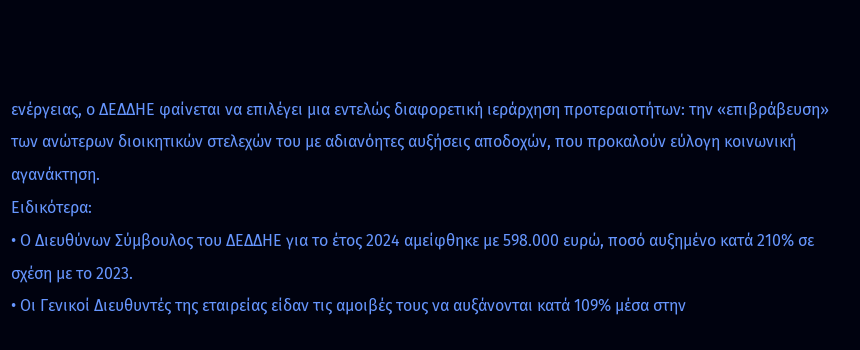ενέργειας, ο ΔΕΔΔΗΕ φαίνεται να επιλέγει μια εντελώς διαφορετική ιεράρχηση προτεραιοτήτων: την «επιβράβευση» των ανώτερων διοικητικών στελεχών του με αδιανόητες αυξήσεις αποδοχών, που προκαλούν εύλογη κοινωνική αγανάκτηση.
Ειδικότερα:
• Ο Διευθύνων Σύμβουλος του ΔΕΔΔΗΕ για το έτος 2024 αμείφθηκε με 598.000 ευρώ, ποσό αυξημένο κατά 210% σε σχέση με το 2023.
• Οι Γενικοί Διευθυντές της εταιρείας είδαν τις αμοιβές τους να αυξάνονται κατά 109% μέσα στην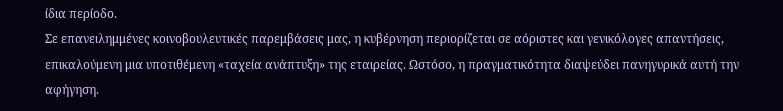ίδια περίοδο.
Σε επανειλημμένες κοινοβουλευτικές παρεμβάσεις μας, η κυβέρνηση περιορίζεται σε αόριστες και γενικόλογες απαντήσεις, επικαλούμενη μια υποτιθέμενη «ταχεία ανάπτυξη» της εταιρείας. Ωστόσο, η πραγματικότητα διαψεύδει πανηγυρικά αυτή την αφήγηση.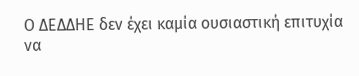Ο ΔΕΔΔΗΕ δεν έχει καμία ουσιαστική επιτυχία να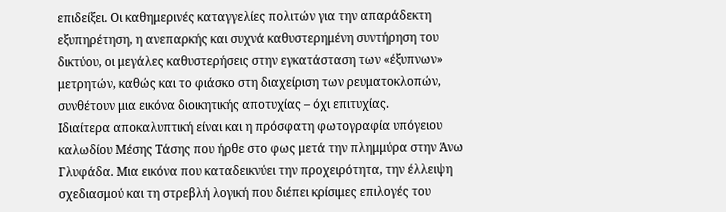επιδείξει. Οι καθημερινές καταγγελίες πολιτών για την απαράδεκτη εξυπηρέτηση, η ανεπαρκής και συχνά καθυστερημένη συντήρηση του δικτύου, οι μεγάλες καθυστερήσεις στην εγκατάσταση των «έξυπνων» μετρητών, καθώς και το φιάσκο στη διαχείριση των ρευματοκλοπών, συνθέτουν μια εικόνα διοικητικής αποτυχίας – όχι επιτυχίας.
Ιδιαίτερα αποκαλυπτική είναι και η πρόσφατη φωτογραφία υπόγειου καλωδίου Μέσης Τάσης που ήρθε στο φως μετά την πλημμύρα στην Άνω Γλυφάδα. Μια εικόνα που καταδεικνύει την προχειρότητα, την έλλειψη σχεδιασμού και τη στρεβλή λογική που διέπει κρίσιμες επιλογές του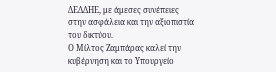ΔΕΔΔΗΕ, με άμεσες συνέπειες στην ασφάλεια και την αξιοπιστία του δικτύου.
Ο Μίλτος Ζαμπάρας καλεί την κυβέρνηση και το Υπουργείο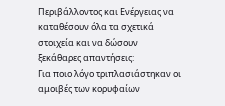Περιβάλλοντος και Ενέργειας να καταθέσουν όλα τα σχετικά στοιχεία και να δώσουν ξεκάθαρες απαντήσεις:
Για ποιο λόγο τριπλασιάστηκαν οι αμοιβές των κορυφαίων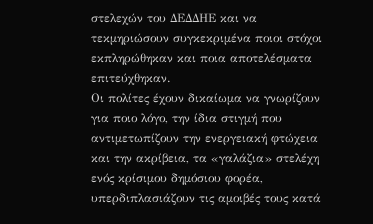στελεχών του ΔΕΔΔΗΕ και να τεκμηριώσουν συγκεκριμένα ποιοι στόχοι εκπληρώθηκαν και ποια αποτελέσματα επιτεύχθηκαν.
Οι πολίτες έχουν δικαίωμα να γνωρίζουν για ποιο λόγο, την ίδια στιγμή που αντιμετωπίζουν την ενεργειακή φτώχεια και την ακρίβεια, τα «γαλάζια» στελέχη ενός κρίσιμου δημόσιου φορέα, υπερδιπλασιάζουν τις αμοιβές τους κατά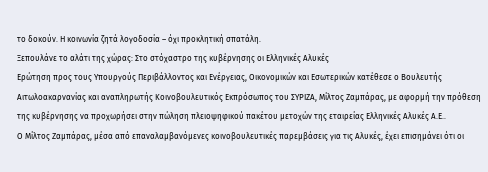το δοκούν. Η κοινωνία ζητά λογοδοσία – όχι προκλητική σπατάλη.
Ξεπουλάνε το αλάτι της χώρας: Στο στόχαστρο της κυβέρνησης οι Ελληνικές Αλυκές
Ερώτηση προς τους Υπουργούς Περιβάλλοντος και Ενέργειας, Οικονομικών και Εσωτερικών κατέθεσε ο Βουλευτής Αιτωλοακαρνανίας και αναπληρωτής Κοινοβουλευτικός Εκπρόσωπος του ΣΥΡΙΖΑ, Μίλτος Ζαμπάρας, με αφορμή την πρόθεση της κυβέρνησης να προχωρήσει στην πώληση πλειοψηφικού πακέτου μετοχών της εταιρείας Ελληνικές Αλυκές Α.Ε..
Ο Μίλτος Ζαμπάρας, μέσα από επαναλαμβανόμενες κοινοβουλευτικές παρεμβάσεις για τις Αλυκές, έχει επισημάνει ότι οι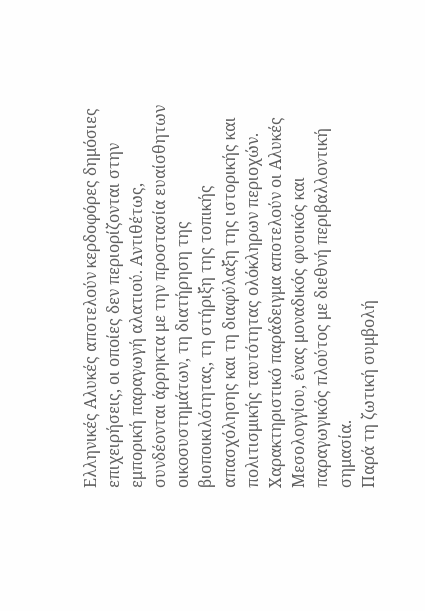Ελληνικές Αλυκές αποτελούν κερδοφόρες δημόσιες επιχειρήσεις, οι οποίες δεν περιορίζονται στην εμπορική παραγωγή αλατιού. Αντιθέτως, συνδέονται άρρηκτα με την προστασία ευαίσθητων οικοσυστημάτων, τη διατήρηση της βιοποικιλότητας, τη στήριξη της τοπικής απασχόλησης και τη διαφύλαξη της ιστορικής και πολιτισμικής ταυτότητας ολόκληρων περιοχών. Χαρακτηριστικό παράδειγμα αποτελούν οι Αλυκές Μεσολογγίου, ένας μοναδικός φυσικός και παραγωγικός πλούτος με διεθνή περιβαλλοντική σημασία.
Παρά τη ζωτική συμβολή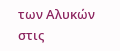των Αλυκών στις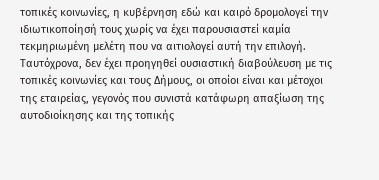τοπικές κοινωνίες, η κυβέρνηση εδώ και καιρό δρομολογεί την ιδιωτικοποίησή τους χωρίς να έχει παρουσιαστεί καμία τεκμηριωμένη μελέτη που να αιτιολογεί αυτή την επιλογή. Ταυτόχρονα, δεν έχει προηγηθεί ουσιαστική διαβούλευση με τις τοπικές κοινωνίες και τους Δήμους, οι οποίοι είναι και μέτοχοι της εταιρείας, γεγονός που συνιστά κατάφωρη απαξίωση της αυτοδιοίκησης και της τοπικής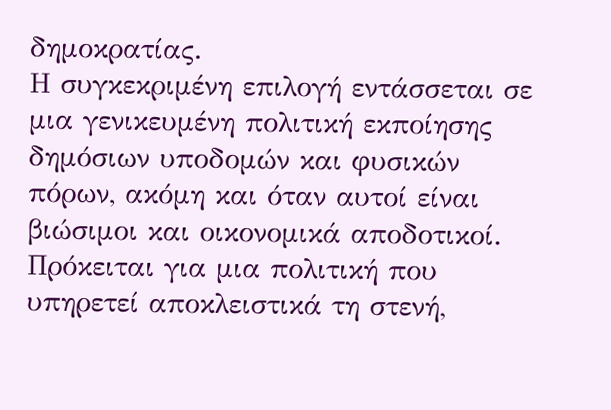δημοκρατίας.
Η συγκεκριμένη επιλογή εντάσσεται σε μια γενικευμένη πολιτική εκποίησης δημόσιων υποδομών και φυσικών πόρων, ακόμη και όταν αυτοί είναι βιώσιμοι και οικονομικά αποδοτικοί. Πρόκειται για μια πολιτική που υπηρετεί αποκλειστικά τη στενή,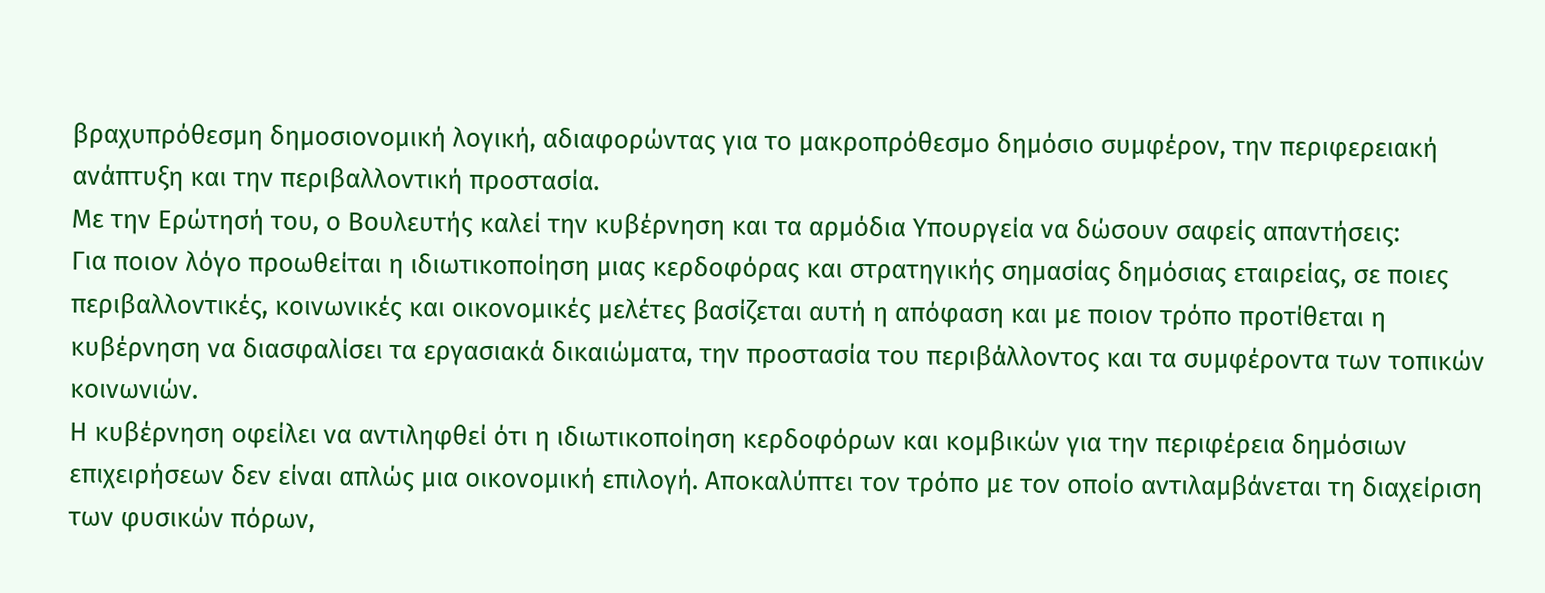βραχυπρόθεσμη δημοσιονομική λογική, αδιαφορώντας για το μακροπρόθεσμο δημόσιο συμφέρον, την περιφερειακή ανάπτυξη και την περιβαλλοντική προστασία.
Με την Ερώτησή του, ο Βουλευτής καλεί την κυβέρνηση και τα αρμόδια Υπουργεία να δώσουν σαφείς απαντήσεις:
Για ποιον λόγο προωθείται η ιδιωτικοποίηση μιας κερδοφόρας και στρατηγικής σημασίας δημόσιας εταιρείας, σε ποιες περιβαλλοντικές, κοινωνικές και οικονομικές μελέτες βασίζεται αυτή η απόφαση και με ποιον τρόπο προτίθεται η κυβέρνηση να διασφαλίσει τα εργασιακά δικαιώματα, την προστασία του περιβάλλοντος και τα συμφέροντα των τοπικών κοινωνιών.
Η κυβέρνηση οφείλει να αντιληφθεί ότι η ιδιωτικοποίηση κερδοφόρων και κομβικών για την περιφέρεια δημόσιων επιχειρήσεων δεν είναι απλώς μια οικονομική επιλογή. Αποκαλύπτει τον τρόπο με τον οποίο αντιλαμβάνεται τη διαχείριση των φυσικών πόρων,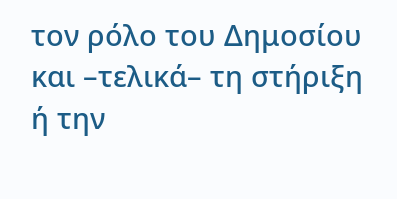τον ρόλο του Δημοσίου και –τελικά– τη στήριξη ή την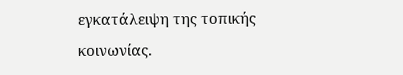εγκατάλειψη της τοπικής κοινωνίας.